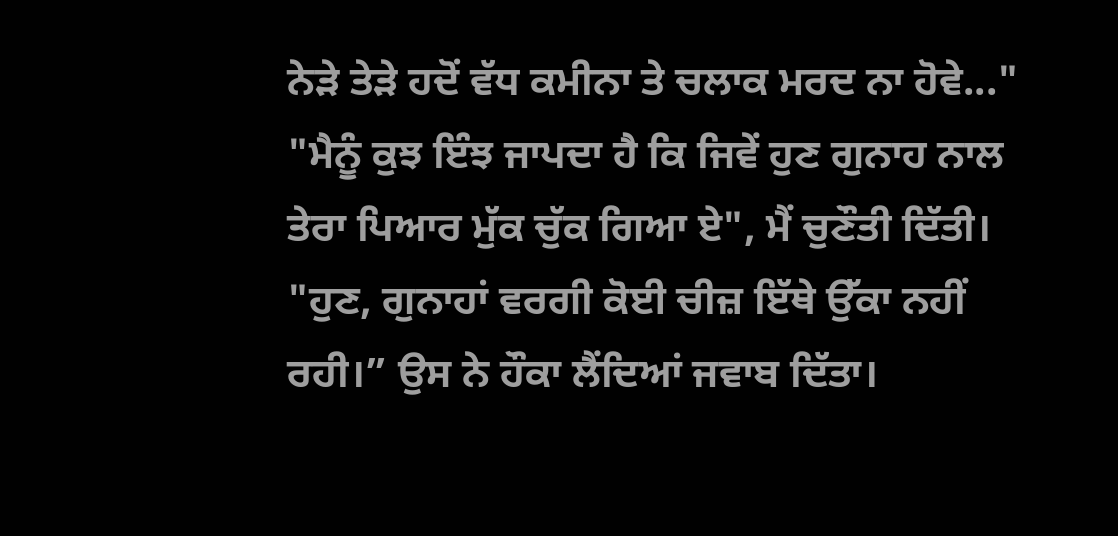ਨੇੜੇ ਤੇੜੇ ਹਦੋਂ ਵੱਧ ਕਮੀਨਾ ਤੇ ਚਲਾਕ ਮਰਦ ਨਾ ਹੋਵੇ..."
"ਮੈਨੂੰ ਕੁਝ ਇੰਝ ਜਾਪਦਾ ਹੈ ਕਿ ਜਿਵੇਂ ਹੁਣ ਗੁਨਾਹ ਨਾਲ ਤੇਰਾ ਪਿਆਰ ਮੁੱਕ ਚੁੱਕ ਗਿਆ ਏ", ਮੈਂ ਚੁਣੌਤੀ ਦਿੱਤੀ।
"ਹੁਣ, ਗੁਨਾਹਾਂ ਵਰਗੀ ਕੋਈ ਚੀਜ਼ ਇੱਥੇ ਉੱਕਾ ਨਹੀਂ ਰਹੀ।” ਉਸ ਨੇ ਹੌਕਾ ਲੈਂਦਿਆਂ ਜਵਾਬ ਦਿੱਤਾ।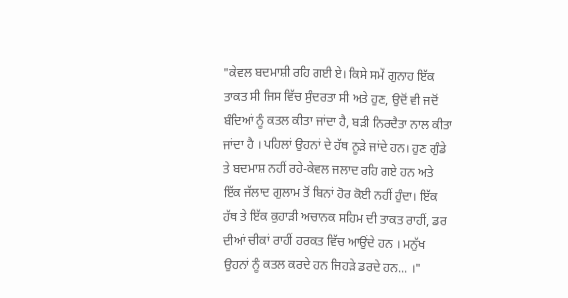"ਕੇਵਲ ਬਦਮਾਸ਼ੀ ਰਹਿ ਗਈ ਏ। ਕਿਸੇ ਸਮੇਂ ਗੁਨਾਹ ਇੱਕ ਤਾਕਤ ਸੀ ਜਿਸ ਵਿੱਚ ਸੁੰਦਰਤਾ ਸੀ ਅਤੇ ਹੁਣ, ਉਦੋਂ ਵੀ ਜਦੋਂ ਬੰਦਿਆਂ ਨੂੰ ਕਤਲ ਕੀਤਾ ਜਾਂਦਾ ਹੈ, ਬੜੀ ਨਿਰਦੈਤਾ ਨਾਲ ਕੀਤਾ ਜਾਂਦਾ ਹੈ । ਪਹਿਲਾਂ ਉਹਨਾਂ ਦੇ ਹੱਥ ਨੂੜੇ ਜਾਂਦੇ ਹਨ। ਹੁਣ ਗੁੰਡੇ ਤੇ ਬਦਮਾਸ਼ ਨਹੀਂ ਰਹੇ-ਕੇਵਲ ਜਲਾਦ ਰਹਿ ਗਏ ਹਨ ਅਤੇ ਇੱਕ ਜੱਲਾਦ ਗੁਲਾਮ ਤੋਂ ਬਿਨਾਂ ਹੋਰ ਕੋਈ ਨਹੀਂ ਹੁੰਦਾ। ਇੱਕ ਹੱਥ ਤੇ ਇੱਕ ਕੁਹਾੜੀ ਅਚਾਨਕ ਸਹਿਮ ਦੀ ਤਾਕਤ ਰਾਹੀਂ, ਡਰ ਦੀਆਂ ਚੀਕਾਂ ਰਾਹੀਂ ਹਰਕਤ ਵਿੱਚ ਆਉਂਦੇ ਹਨ । ਮਨੁੱਖ ਉਹਨਾਂ ਨੂੰ ਕਤਲ ਕਰਦੇ ਹਨ ਜਿਹੜੇ ਡਰਦੇ ਹਨ... ।"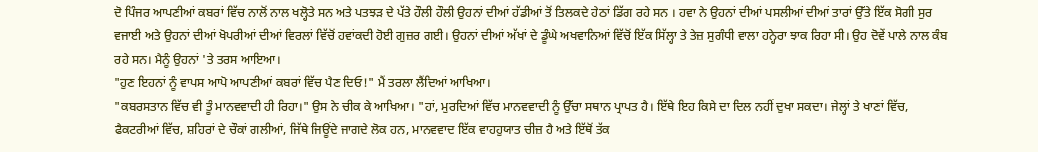ਦੋ ਪਿੰਜਰ ਆਪਣੀਆਂ ਕਬਰਾਂ ਵਿੱਚ ਨਾਲੋਂ ਨਾਲ ਖਲ੍ਹੋਤੇ ਸਨ ਅਤੇ ਪਤਝੜ ਦੇ ਪੱਤੇ ਹੌਲੀ ਹੌਲੀ ਉਹਨਾਂ ਦੀਆਂ ਹੱਡੀਆਂ ਤੋਂ ਤਿਲਕਦੇ ਹੇਠਾਂ ਡਿੱਗ ਰਹੇ ਸਨ । ਹਵਾ ਨੇ ਉਹਨਾਂ ਦੀਆਂ ਪਸਲੀਆਂ ਦੀਆਂ ਤਾਰਾਂ ਉੱਤੇ ਇੱਕ ਸੋਗੀ ਸੁਰ ਵਜਾਈ ਅਤੇ ਉਹਨਾਂ ਦੀਆਂ ਖੋਪਰੀਆਂ ਦੀਆਂ ਵਿਰਲਾਂ ਵਿੱਚੋਂ ਹਵਾਂਕਦੀ ਹੋਈ ਗੁਜ਼ਰ ਗਈ। ਉਹਨਾਂ ਦੀਆਂ ਅੱਖਾਂ ਦੇ ਡੂੰਘੇ ਅਖਵਾਨਿਆਂ ਵਿੱਚੋਂ ਇੱਕ ਸਿੱਲ੍ਹਾ ਤੇ ਤੇਜ਼ ਸੁਗੰਧੀ ਵਾਲਾ ਹਨ੍ਹੇਰਾ ਝਾਕ ਰਿਹਾ ਸੀ। ਉਹ ਦੋਵੇਂ ਪਾਲੇ ਨਾਲ ਕੰਬ ਰਹੇ ਸਨ। ਮੈਨੂੰ ਉਹਨਾਂ 'ਤੇ ਤਰਸ ਆਇਆ।
"ਹੁਣ ਇਹਨਾਂ ਨੂੰ ਵਾਪਸ ਆਪੋ ਆਪਣੀਆਂ ਕਬਰਾਂ ਵਿੱਚ ਪੈਣ ਦਿਓ!" ਮੈਂ ਤਰਲਾ ਲੈਂਦਿਆਂ ਆਖਿਆ।
"ਕਬਰਸਤਾਨ ਵਿੱਚ ਵੀ ਤੂੰ ਮਾਨਵਵਾਦੀ ਹੀ ਰਿਹਾ।" ਉਸ ਨੇ ਚੀਕ ਕੇ ਆਖਿਆ। "ਹਾਂ, ਮੁਰਦਿਆਂ ਵਿੱਚ ਮਾਨਵਵਾਦੀ ਨੂੰ ਉੱਚਾ ਸਥਾਨ ਪ੍ਰਾਪਤ ਹੈ। ਇੱਥੇ ਇਹ ਕਿਸੇ ਦਾ ਦਿਲ ਨਹੀਂ ਦੁਖਾ ਸਕਦਾ। ਜੇਲ੍ਹਾਂ ਤੇ ਖਾਣਾਂ ਵਿੱਚ, ਫੈਕਟਰੀਆਂ ਵਿੱਚ, ਸ਼ਹਿਰਾਂ ਦੇ ਚੌਕਾਂ ਗਲੀਆਂ, ਜਿੱਥੇ ਜਿਊਂਦੇ ਜਾਗਦੇ ਲੋਕ ਹਨ, ਮਾਨਵਵਾਦ ਇੱਕ ਵਾਹਹੁਯਾਤ ਚੀਜ਼ ਹੈ ਅਤੇ ਇੱਥੋਂ ਤੱਕ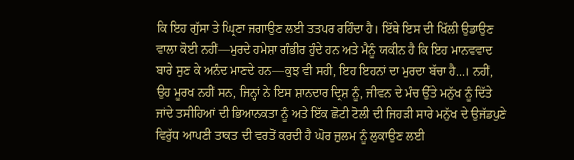ਕਿ ਇਹ ਗੁੱਸਾ ਤੇ ਘ੍ਰਿਣਾ ਜਗਾਉਣ ਲਈ ਤਤਪਰ ਰਹਿੰਦਾ ਹੈ। ਇੱਥੇ ਇਸ ਦੀ ਖਿੱਲੀ ਉਡਾਉਣ ਵਾਲਾ ਕੋਈ ਨਹੀਂ—ਮੁਰਦੇ ਹਮੇਸ਼ਾ ਗੰਭੀਰ ਹੁੰਦੇ ਹਨ ਅਤੇ ਮੈਨੂੰ ਯਕੀਨ ਹੈ ਕਿ ਇਹ ਮਾਨਵਵਾਦ ਬਾਰੇ ਸੁਣ ਕੇ ਅਨੰਦ ਮਾਣਦੇ ਹਨ—ਕੁਝ ਵੀ ਸਹੀ, ਇਹ ਇਹਨਾਂ ਦਾ ਮੁਰਦਾ ਬੱਚਾ ਹੈ...। ਨਹੀਂ, ਉਹ ਮੂਰਖ ਨਹੀਂ ਸਨ, ਜਿਨ੍ਹਾਂ ਨੇ ਇਸ ਸ਼ਾਨਦਾਰ ਦ੍ਰਿਸ਼ ਨੂੰ, ਜੀਵਨ ਦੇ ਮੰਚ ਉੱਤੇ ਮਨੁੱਖ ਨੂੰ ਦਿੱਤੇ ਜਾਂਦੇ ਤਸੀਹਿਆਂ ਦੀ ਭਿਆਨਕਤਾ ਨੂੰ ਅਤੇ ਇੱਕ ਛੋਟੀ ਟੋਲੀ ਦੀ ਜਿਹੜੀ ਸਾਰੇ ਮਨੁੱਖ ਦੇ ਉਜੱਡਪੁਣੇ ਵਿਰੁੱਧ ਆਪਣੀ ਤਾਕਤ ਦੀ ਵਰਤੋਂ ਕਰਦੀ ਹੈ ਘੋਰ ਜ਼ੁਲਮ ਨੂੰ ਲੁਕਾਉਣ ਲਈ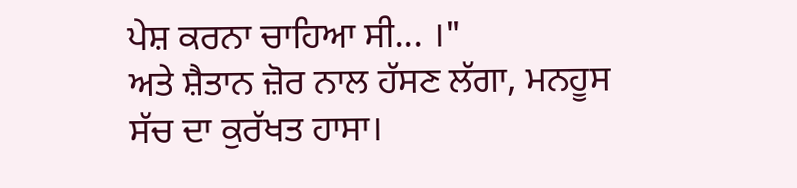ਪੇਸ਼ ਕਰਨਾ ਚਾਹਿਆ ਸੀ... ।"
ਅਤੇ ਸ਼ੈਤਾਨ ਜ਼ੋਰ ਨਾਲ ਹੱਸਣ ਲੱਗਾ, ਮਨਹੂਸ ਸੱਚ ਦਾ ਕੁਰੱਖਤ ਹਾਸਾ।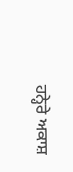ਹਨ੍ਹੇਰੇ ਅਕਾਸ਼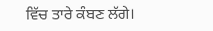ਵਿੱਚ ਤਾਰੇ ਕੰਬਣ ਲੱਗੇ।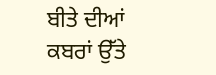ਬੀਤੇ ਦੀਆਂ ਕਬਰਾਂ ਉੱਤੇ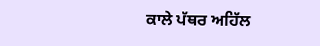ਕਾਲੇ ਪੱਥਰ ਅਹਿੱਲ